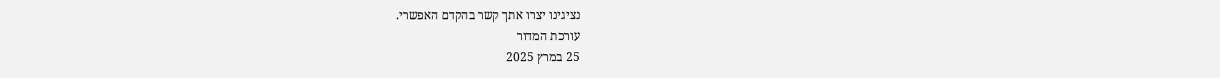נציגינו יצרו אתך קשר בהקדם האפשרי.
עורכת המדור
25 במרץ 2025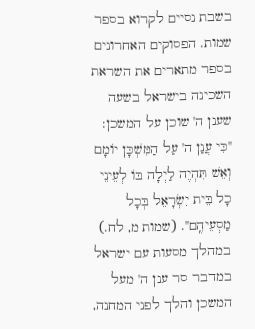בשבת נסיים לקרוא בספר שמות. הפסוקים האחרונים בספר מתארים את השראת השכינה בישראל בשעה שענן ה' שוכן על המשכן: "כִּי עֲנַן ה' עַל הַמִּשְׁכָּן יוֹמָם וְאֵשׁ תִּהְיֶה לַיְלָה בּוֹ לְעֵינֵי כָל בֵּית יִשְׂרָאֵל בְּכָל מַסְעֵיהֶֽם". (שמות מ, לח.)
במהלך מסעות עם ישראל במדבר סר ענן ה' מעל המשכן והלך לפני המחנה,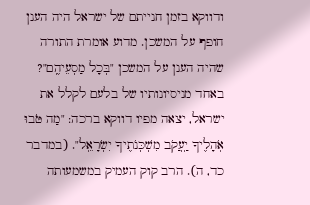ודווקא בזמן חנייתם של ישראל היה הענן חופף על המשכן. מדוע אומרת התורה שהיה הענן על המשכן "בְּכָל מַסְעֵיהֶֽם"?
באחד מניסיונותיו של בלעם לקלל את ישראל, יצאה מפיו דווקא ברכה: "מַה טֹּבוּ אֹֽהָלֶיךָ יַֽעֲקֹב מִשְׁכְּנֹתֶיךָ יִשְׂרָאֵֽל". (במדבר כד, ה). הרב קוק העמיק במשמעותה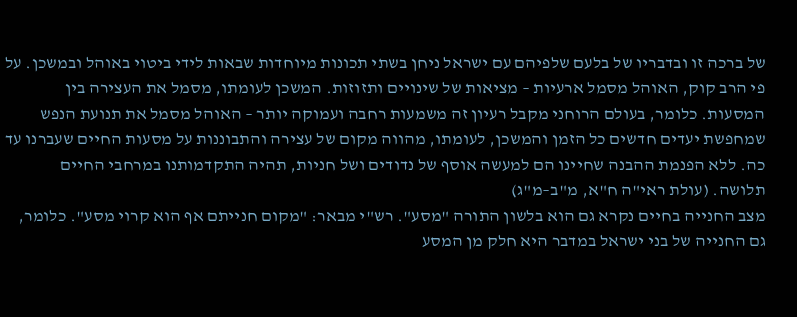של ברכה זו ובדבריו של בלעם שלפיהם עם ישראל ניחן בשתי תכונות מיוחדות שבאות לידי ביטוי באוהל ובמשכן. על פי הרב קוק, האוהל מסמל ארעיות – מציאות של שינויים ותזוזות. המשכן לעומתו, מסמל את העצירה בין המסעות. כלומר, בעולם הרוחני מקבל רעיון זה משמעות רחבה ועמוקה יותר – האוהל מסמל את תנועת הנפש שמחפשת יעדים חדשים כל הזמן והמשכן, לעומתו, מהווה מקום של עצירה והתבוננות על מסעות החיים שעברנו עד כה. ללא הפנמת ההבנה שחיינו הם למעשה אוסף של נדודים ושל חניות, תהיה התקדמותנו במרחבי החיים תלושה. (עולת ראי"ה ח"א, מ"ב–מ"ג)
מצב החנייה בחיים נקרא גם הוא בלשון התורה "מסע". רש"י מבאר: "מקום חנייתם אף הוא קרוי מסע". כלומר, גם החנייה של בני ישראל במדבר היא חלק מן המסע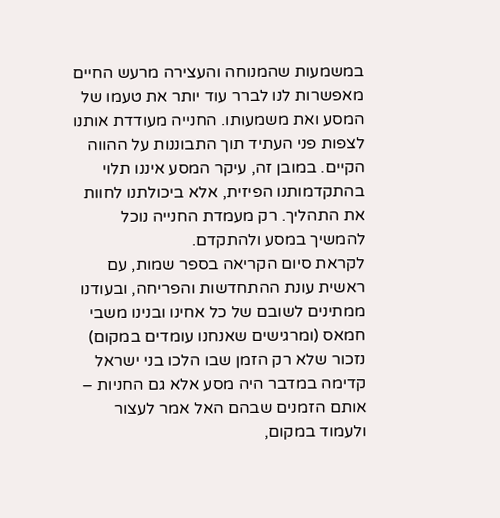במשמעות שהמנוחה והעצירה מרעש החיים מאפשרות לנו לברר עוד יותר את טעמו של המסע ואת משמעותו. החנייה מעודדת אותנו לצפות פני העתיד תוך התבוננות על ההווה הקיים. במובן זה, עיקר המסע איננו תלוי בהתקדמותנו הפיזית, אלא ביכולתנו לחוות את התהליך. רק מעמדת החנייה נוכל להמשיך במסע ולהתקדם.
לקראת סיום הקריאה בספר שמות, עם ראשית עונת ההתחדשות והפריחה, ובעודנו ממתינים לשובם של כל אחינו ובנינו משבי חמאס (ומרגישים שאנחנו עומדים במקום) נזכור שלא רק הזמן שבו הלכו בני ישראל קדימה במדבר היה מסע אלא גם החניות – אותם הזמנים שבהם האל אמר לעצור ולעמוד במקום,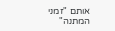אותם "זמני המתנה"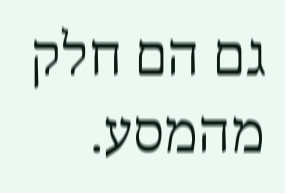גם הם חלק מהמסע.